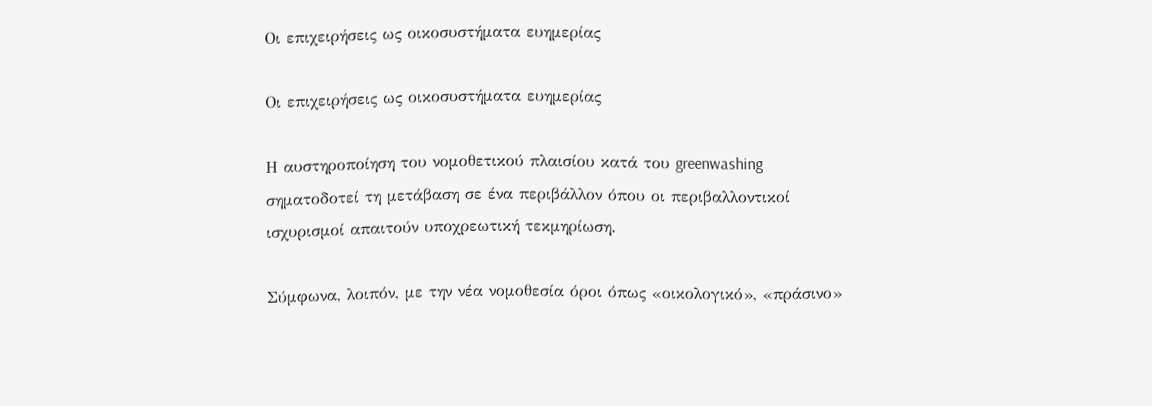Οι επιχειρήσεις ως οικοσυστήματα ευημερίας

Οι επιχειρήσεις ως οικοσυστήματα ευημερίας

Η αυστηροποίηση του νομοθετικού πλαισίου κατά του greenwashing σηματοδοτεί τη μετάβαση σε ένα περιβάλλον όπου οι περιβαλλοντικοί ισχυρισμοί απαιτούν υποχρεωτική τεκμηρίωση.

Σύμφωνα, λοιπόν, με την νέα νομοθεσία όροι όπως «οικολογικό», «πράσινο»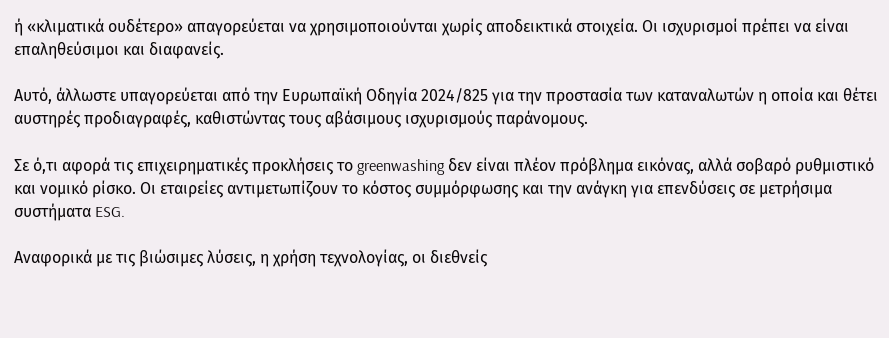ή «κλιματικά ουδέτερο» απαγορεύεται να χρησιμοποιούνται χωρίς αποδεικτικά στοιχεία. Οι ισχυρισμοί πρέπει να είναι επαληθεύσιμοι και διαφανείς.

Αυτό, άλλωστε υπαγορεύεται από την Ευρωπαϊκή Οδηγία 2024/825 για την προστασία των καταναλωτών η οποία και θέτει αυστηρές προδιαγραφές, καθιστώντας τους αβάσιμους ισχυρισμούς παράνομους.

Σε ό,τι αφορά τις επιχειρηματικές προκλήσεις το greenwashing δεν είναι πλέον πρόβλημα εικόνας, αλλά σοβαρό ρυθμιστικό και νομικό ρίσκο. Οι εταιρείες αντιμετωπίζουν το κόστος συμμόρφωσης και την ανάγκη για επενδύσεις σε μετρήσιμα συστήματα ESG.

Αναφορικά με τις βιώσιμες λύσεις, η χρήση τεχνολογίας, οι διεθνείς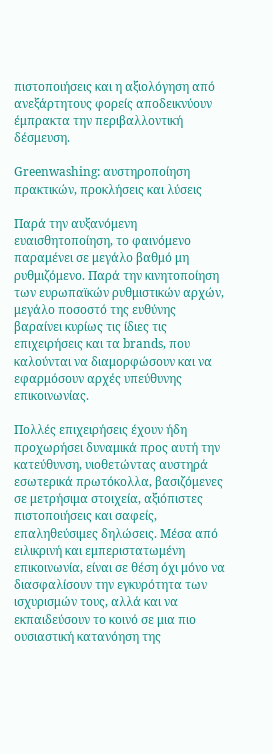πιστοποιήσεις και η αξιολόγηση από ανεξάρτητους φορείς αποδεικνύουν έμπρακτα την περιβαλλοντική δέσμευση.

Greenwashing: αυστηροποίηση πρακτικών, προκλήσεις και λύσεις

Παρά την αυξανόμενη ευαισθητοποίηση, το φαινόμενο παραμένει σε μεγάλο βαθμό μη ρυθμιζόμενο. Παρά την κινητοποίηση των ευρωπαϊκών ρυθμιστικών αρχών, μεγάλο ποσοστό της ευθύνης βαραίνει κυρίως τις ίδιες τις επιχειρήσεις και τα brands, που καλούνται να διαμορφώσουν και να εφαρμόσουν αρχές υπεύθυνης επικοινωνίας.

Πολλές επιχειρήσεις έχουν ήδη προχωρήσει δυναμικά προς αυτή την κατεύθυνση, υιοθετώντας αυστηρά εσωτερικά πρωτόκολλα, βασιζόμενες σε μετρήσιμα στοιχεία, αξιόπιστες πιστοποιήσεις και σαφείς, επαληθεύσιμες δηλώσεις. Μέσα από ειλικρινή και εμπεριστατωμένη επικοινωνία, είναι σε θέση όχι μόνο να διασφαλίσουν την εγκυρότητα των ισχυρισμών τους, αλλά και να εκπαιδεύσουν το κοινό σε μια πιο ουσιαστική κατανόηση της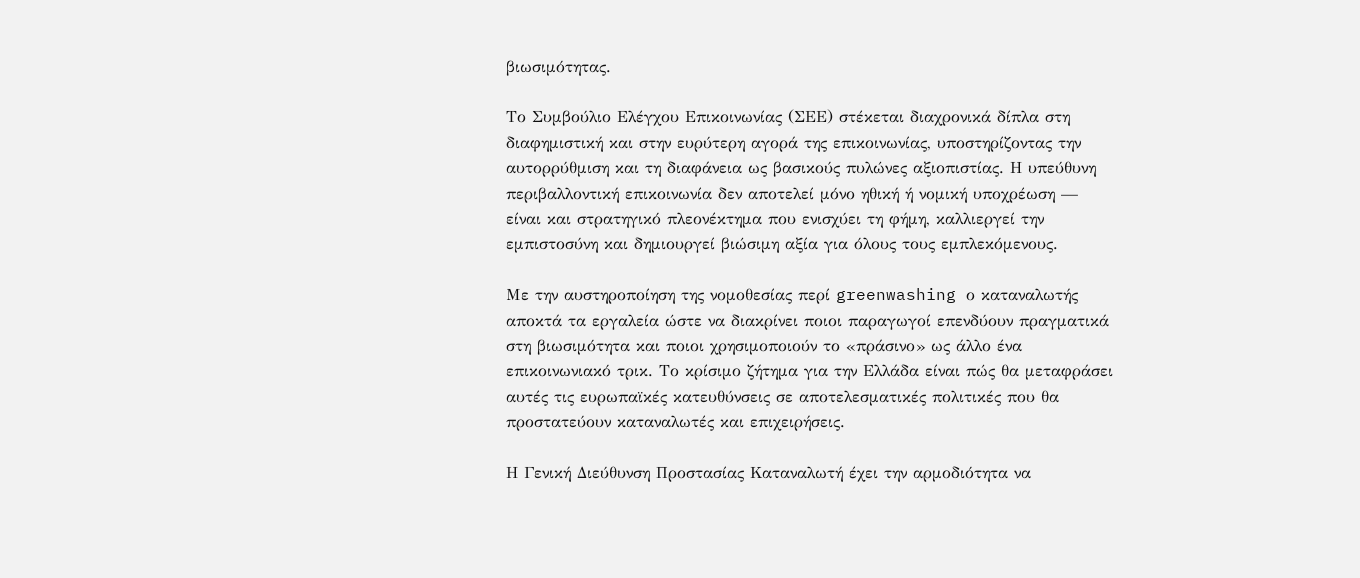βιωσιμότητας.

Το Συμβούλιο Ελέγχου Επικοινωνίας (ΣΕΕ) στέκεται διαχρονικά δίπλα στη διαφημιστική και στην ευρύτερη αγορά της επικοινωνίας, υποστηρίζοντας την αυτορρύθμιση και τη διαφάνεια ως βασικούς πυλώνες αξιοπιστίας. Η υπεύθυνη περιβαλλοντική επικοινωνία δεν αποτελεί μόνο ηθική ή νομική υποχρέωση — είναι και στρατηγικό πλεονέκτημα που ενισχύει τη φήμη, καλλιεργεί την εμπιστοσύνη και δημιουργεί βιώσιμη αξία για όλους τους εμπλεκόμενους.

Με την αυστηροποίηση της νομοθεσίας περί greenwashing ο καταναλωτής αποκτά τα εργαλεία ώστε να διακρίνει ποιοι παραγωγοί επενδύουν πραγματικά στη βιωσιμότητα και ποιοι χρησιμοποιούν το «πράσινο» ως άλλο ένα επικοινωνιακό τρικ. Το κρίσιμο ζήτημα για την Ελλάδα είναι πώς θα μεταφράσει αυτές τις ευρωπαϊκές κατευθύνσεις σε αποτελεσματικές πολιτικές που θα προστατεύουν καταναλωτές και επιχειρήσεις.

Η Γενική Διεύθυνση Προστασίας Καταναλωτή έχει την αρμοδιότητα να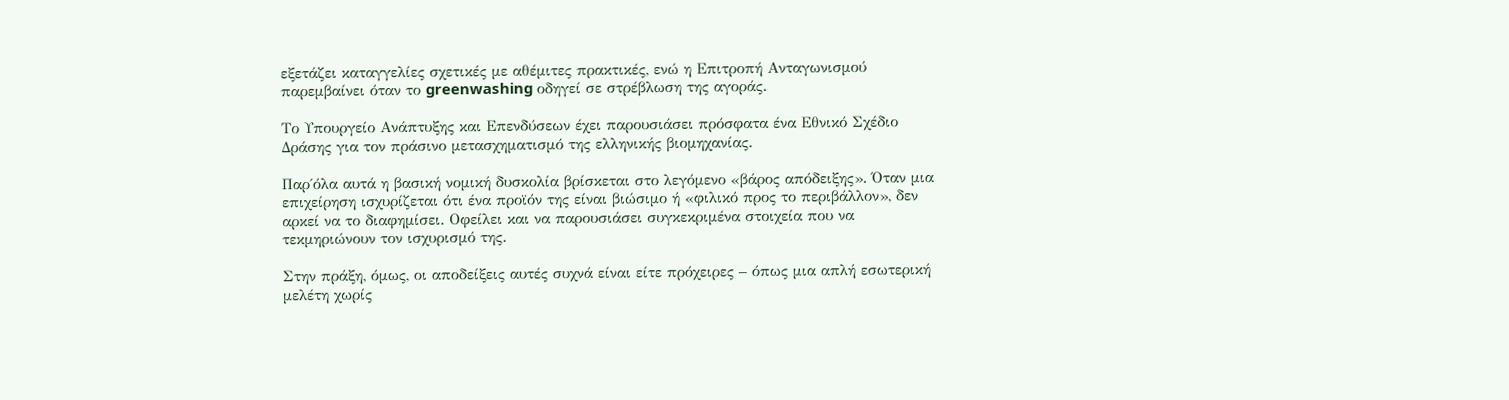εξετάζει καταγγελίες σχετικές με αθέμιτες πρακτικές, ενώ η Επιτροπή Ανταγωνισμού παρεμβαίνει όταν το greenwashing οδηγεί σε στρέβλωση της αγοράς.

Το Υπουργείο Ανάπτυξης και Επενδύσεων έχει παρουσιάσει πρόσφατα ένα Εθνικό Σχέδιο Δράσης για τον πράσινο μετασχηματισμό της ελληνικής βιομηχανίας.

Παρ΄όλα αυτά η βασική νομική δυσκολία βρίσκεται στο λεγόμενο «βάρος απόδειξης». Όταν μια επιχείρηση ισχυρίζεται ότι ένα προϊόν της είναι βιώσιμο ή «φιλικό προς το περιβάλλον», δεν αρκεί να το διαφημίσει. Οφείλει και να παρουσιάσει συγκεκριμένα στοιχεία που να τεκμηριώνουν τον ισχυρισμό της.

Στην πράξη, όμως, οι αποδείξεις αυτές συχνά είναι είτε πρόχειρες – όπως μια απλή εσωτερική μελέτη χωρίς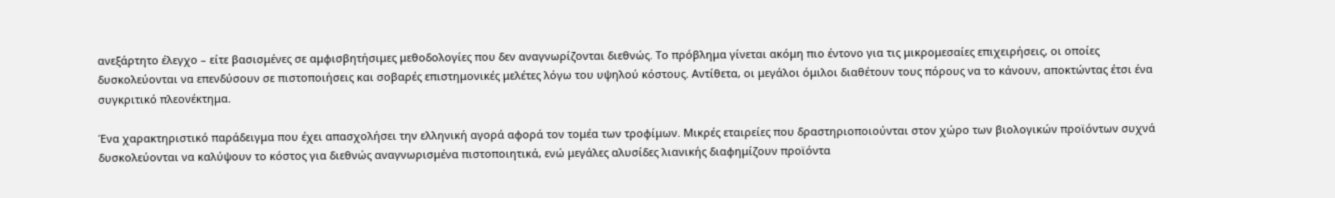ανεξάρτητο έλεγχο – είτε βασισμένες σε αμφισβητήσιμες μεθοδολογίες που δεν αναγνωρίζονται διεθνώς. Το πρόβλημα γίνεται ακόμη πιο έντονο για τις μικρομεσαίες επιχειρήσεις, οι οποίες δυσκολεύονται να επενδύσουν σε πιστοποιήσεις και σοβαρές επιστημονικές μελέτες λόγω του υψηλού κόστους. Αντίθετα, οι μεγάλοι όμιλοι διαθέτουν τους πόρους να το κάνουν, αποκτώντας έτσι ένα συγκριτικό πλεονέκτημα.

Ένα χαρακτηριστικό παράδειγμα που έχει απασχολήσει την ελληνική αγορά αφορά τον τομέα των τροφίμων. Μικρές εταιρείες που δραστηριοποιούνται στον χώρο των βιολογικών προϊόντων συχνά δυσκολεύονται να καλύψουν το κόστος για διεθνώς αναγνωρισμένα πιστοποιητικά, ενώ μεγάλες αλυσίδες λιανικής διαφημίζουν προϊόντα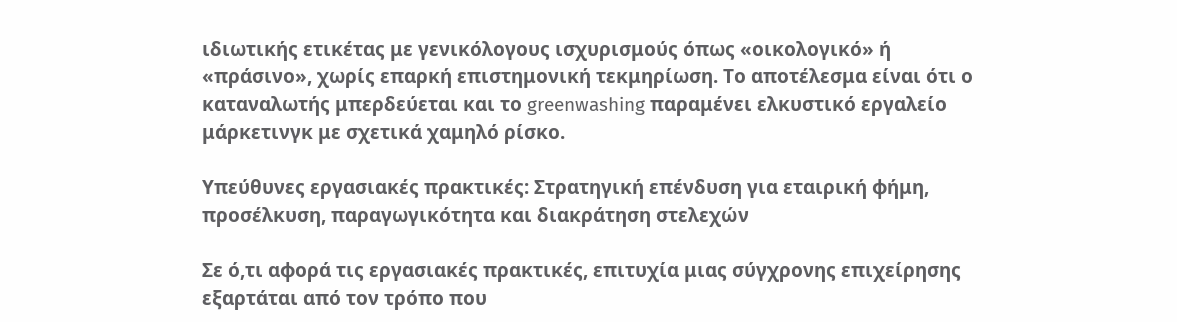ιδιωτικής ετικέτας με γενικόλογους ισχυρισμούς όπως «οικολογικό» ή «πράσινο», χωρίς επαρκή επιστημονική τεκμηρίωση. Το αποτέλεσμα είναι ότι ο καταναλωτής μπερδεύεται και το greenwashing παραμένει ελκυστικό εργαλείο μάρκετινγκ με σχετικά χαμηλό ρίσκο.

Υπεύθυνες εργασιακές πρακτικές: Στρατηγική επένδυση για εταιρική φήμη, προσέλκυση, παραγωγικότητα και διακράτηση στελεχών

Σε ό,τι αφορά τις εργασιακές πρακτικές, επιτυχία μιας σύγχρονης επιχείρησης εξαρτάται από τον τρόπο που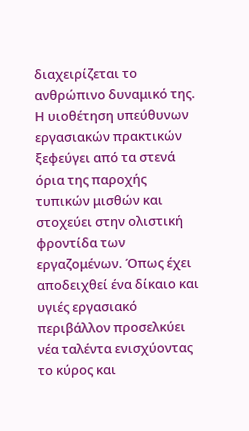διαχειρίζεται το ανθρώπινο δυναμικό της. Η υιοθέτηση υπεύθυνων εργασιακών πρακτικών ξεφεύγει από τα στενά όρια της παροχής τυπικών μισθών και στοχεύει στην ολιστική φροντίδα των εργαζομένων. Όπως έχει αποδειχθεί ένα δίκαιο και υγιές εργασιακό περιβάλλον προσελκύει νέα ταλέντα ενισχύοντας το κύρος και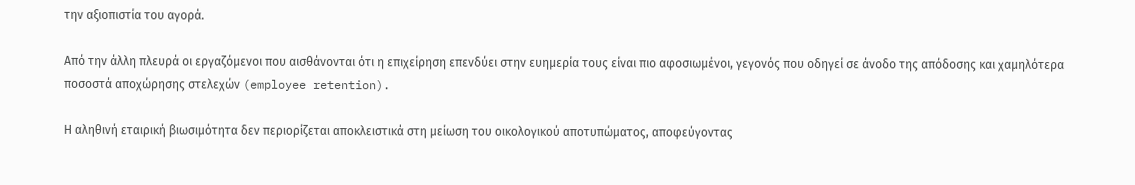την αξιοπιστία του αγορά.

Από την άλλη πλευρά οι εργαζόμενοι που αισθάνονται ότι η επιχείρηση επενδύει στην ευημερία τους είναι πιο αφοσιωμένοι, γεγονός που οδηγεί σε άνοδο της απόδοσης και χαμηλότερα ποσοστά αποχώρησης στελεχών (employee retention).

Η αληθινή εταιρική βιωσιμότητα δεν περιορίζεται αποκλειστικά στη μείωση του οικολογικού αποτυπώματος, αποφεύγοντας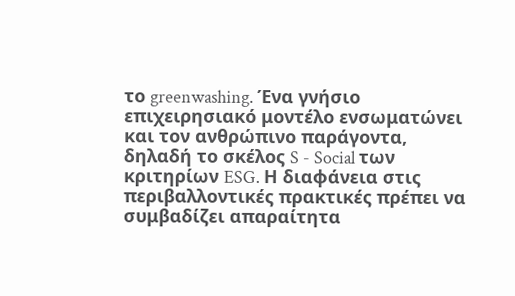το greenwashing. Ένα γνήσιο επιχειρησιακό μοντέλο ενσωματώνει και τον ανθρώπινο παράγοντα, δηλαδή το σκέλος S - Social των κριτηρίων ESG. Η διαφάνεια στις περιβαλλοντικές πρακτικές πρέπει να συμβαδίζει απαραίτητα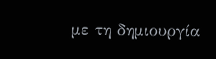με τη δημιουργία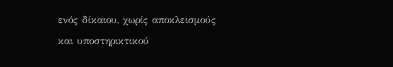ενός δίκαιου, χωρίς αποκλεισμούς και υποστηρικτικού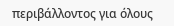περιβάλλοντος για όλους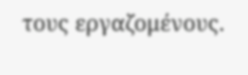τους εργαζομένους.